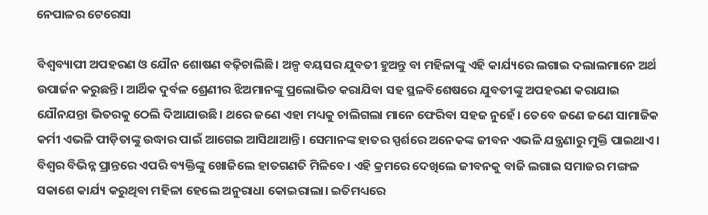ନେପାଳର ଟେରେସା

ବିଶ୍ୱବ୍ୟାପୀ ଅପହରଣ ଓ ଯୌନ ଶୋଷଣ ବଢ଼ିଚାଲିଛି। ଅଳ୍ପ ବୟସର ଯୁବତୀ ହୁଅନ୍ତୁ ବା ମହିଳାଙ୍କୁ ଏହି କାର୍ଯ୍ୟରେ ଲଗାଇ ଦଲାଲମାନେ ଅର୍ଥ ଉପାର୍ଜନ କରୁଛନ୍ତି। ଆର୍ଥିକ ଦୁର୍ବଳ ଶ୍ରେଣୀର ଝିଅମାନଙ୍କୁ ପ୍ରଲୋଭିତ କରାଯିବା ସହ ସ୍ଥଳବିଶେଷରେ ଯୁବତୀଙ୍କୁ ଅପହରଣ କରାଯାଇ ଯୌନଯନ୍ତା ଭିତରକୁ ଠେଲି ଦିଆଯାଉଛି। ଥରେ ଜଣେ ଏହା ମଧ୍ୟକୁ ଚାଲିଗଲା ମାନେ ଫେରିବା ସହଜ ନୁହେଁ। ତେବେ ଜଣେ ଜଣେ ସାମାଜିକ କର୍ମୀ ଏଭଳି ପୀଡ଼ିତାଙ୍କୁ ଉଦ୍ଧାର ପାଇଁ ଆଗେଇ ଆସିଥାଆନ୍ତି। ସେମାନଙ୍କ ହାତର ସ୍ପର୍ଶରେ ଅନେକଙ୍କ ଜୀବନ ଏଭଳି ଯନ୍ତ୍ରଣାରୁ ମୁକ୍ତି ପାଇଥାଏ। ବିଶ୍ୱର ବିଭିନ୍ନ ପ୍ରାନ୍ତରେ ଏପରି ବ୍ୟକ୍ତିଙ୍କୁ ଖୋଜିଲେ ହାତଗଣତି ମିଳିବେ। ଏହି କ୍ରମରେ ଦେଖିଲେ ଜୀବନକୁ ବାଜି ଲଗାଇ ସମାଜର ମଙ୍ଗଳ ସକାଶେ କାର୍ଯ୍ୟ କରୁଥିବା ମହିଳା ହେଲେ ଅନୁରାଧା କୋଇରାଲା। ଇତିମଧ୍ୟରେ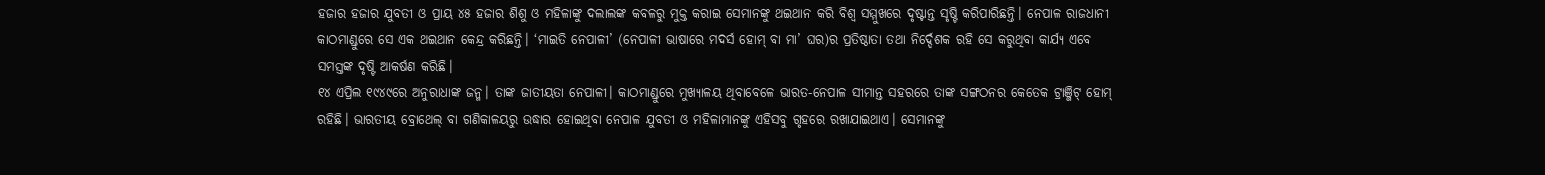ହଜାର ହଜାର ଯୁବତୀ ଓ ପ୍ରାୟ ୪୫ ହଜାର ଶିଶୁ ଓ ମହିଳାଙ୍କୁ ଦଲାଲଙ୍କ କବଳରୁ ମୁକ୍ତ କରାଇ ସେମାନଙ୍କୁ ଥଇଥାନ କରି ବିଶ୍ୱ ସମ୍ମୁଖରେ ଦୃଷ୍ଟାନ୍ତ ସୃଷ୍ଟି କରିପାରିଛନ୍ତି। ନେପାଳ ରାଜଧାନୀ କାଠମାଣ୍ଡୁରେ ସେ ଏକ ଥଇଥାନ କେନ୍ଦ୍ର କରିଛନ୍ତି। ‘ମାଇତି ନେପାଳୀ’ (ନେପାଳୀ ଭାଷାରେ ମଦର୍ସ ହୋମ୍‌ ବା ମା’ ଘର)ର ପ୍ରତିଷ୍ଠାତା ତଥା ନିର୍ଦ୍ଦେଶକ ରହି ସେ କରୁଥିବା କାର୍ଯ୍ୟ ଏବେ ସମସ୍ତଙ୍କ ଦୃଷ୍ଟି ଆକର୍ଷଣ କରିଛି।
୧୪ ଏପ୍ରିଲ ୧୯୪୯ରେ ଅନୁରାଧାଙ୍କ ଜନ୍ମ। ତାଙ୍କ ଜାତୀୟତା ନେପାଳୀ। କାଠମାଣ୍ଡୁରେ ମୁଖ୍ୟାଳୟ ଥିବାବେଳେ ଭାରତ-ନେପାଳ ସୀମାନ୍ତ ସହରରେ ତାଙ୍କ ସଙ୍ଗଠନର କେତେକ ଟ୍ରାଞ୍ଜିଟ୍‌ ହୋମ୍‌ ରହିଛି। ଭାରତୀୟ ବ୍ରୋଥେଲ୍‌ ବା ଗଣିକାଳୟରୁ ଉଦ୍ଧାର ହୋଇଥିବା ନେପାଳ ଯୁବତୀ ଓ ମହିଳାମାନଙ୍କୁ ଏହିସବୁ ଗୃହରେ ରଖାଯାଇଥାଏ। ସେମାନଙ୍କୁ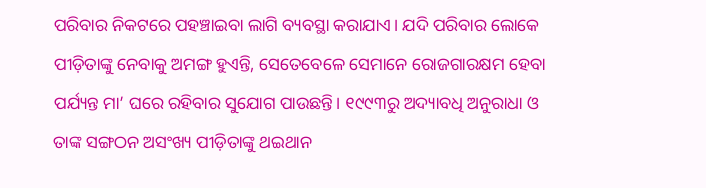ପରିବାର ନିକଟରେ ପହଞ୍ଚାଇବା ଲାଗି ବ୍ୟବସ୍ଥା କରାଯାଏ। ଯଦି ପରିବାର ଲୋକେ ପୀଡ଼ିତାଙ୍କୁ ନେବାକୁ ଅମଙ୍ଗ ହୁଏନ୍ତି, ସେତେବେଳେ ସେମାନେ ରୋଜଗାରକ୍ଷମ ହେବା ପର୍ଯ୍ୟନ୍ତ ମା’ ଘରେ ରହିବାର ସୁଯୋଗ ପାଉଛନ୍ତି। ୧୯୯୩ରୁ ଅଦ୍ୟାବଧି ଅନୁରାଧା ଓ ତାଙ୍କ ସଙ୍ଗଠନ ଅସଂଖ୍ୟ ପୀଡ଼ିତାଙ୍କୁ ଥଇଥାନ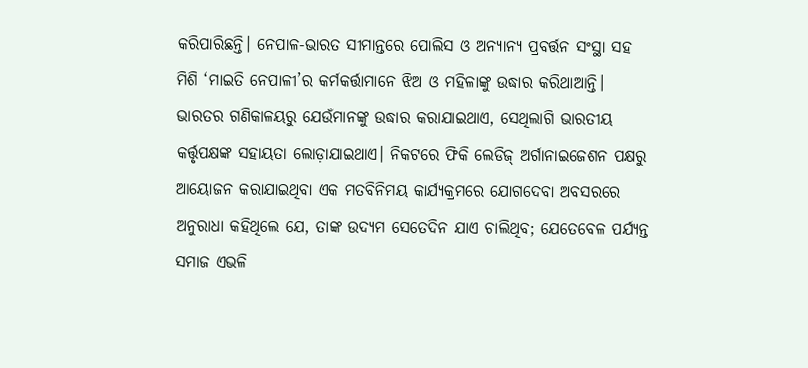କରିପାରିଛନ୍ତି। ନେପାଳ-ଭାରତ ସୀମାନ୍ତରେ ପୋଲିସ ଓ ଅନ୍ୟାନ୍ୟ ପ୍ରବର୍ତ୍ତନ ସଂସ୍ଥା ସହ ମିଶି ‘ମାଇତି ନେପାଳୀ’ର କର୍ମକର୍ତ୍ତାମାନେ ଝିଅ ଓ ମହିଳାଙ୍କୁ ଉଦ୍ଧାର କରିଥାଆନ୍ତି। ଭାରତର ଗଣିକାଳୟରୁ ଯେଉଁମାନଙ୍କୁ ଉଦ୍ଧାର କରାଯାଇଥାଏ, ସେଥିଲାଗି ଭାରତୀୟ କର୍ତ୍ତୃପକ୍ଷଙ୍କ ସହାୟତା ଲୋଡ଼ାଯାଇଥାଏ। ନିକଟରେ ଫିକି ଲେଡିଜ୍‌ ଅର୍ଗାନାଇଜେଶନ ପକ୍ଷରୁ ଆୟୋଜନ କରାଯାଇଥିବା ଏକ ମତବିନିମୟ କାର୍ଯ୍ୟକ୍ରମରେ ଯୋଗଦେବା ଅବସରରେ ଅନୁରାଧା କହିଥିଲେ ଯେ, ତାଙ୍କ ଉଦ୍ୟମ ସେତେଦିନ ଯାଏ ଚାଲିଥିବ; ଯେତେବେଳ ପର୍ଯ୍ୟନ୍ତ ସମାଜ ଏଭଳି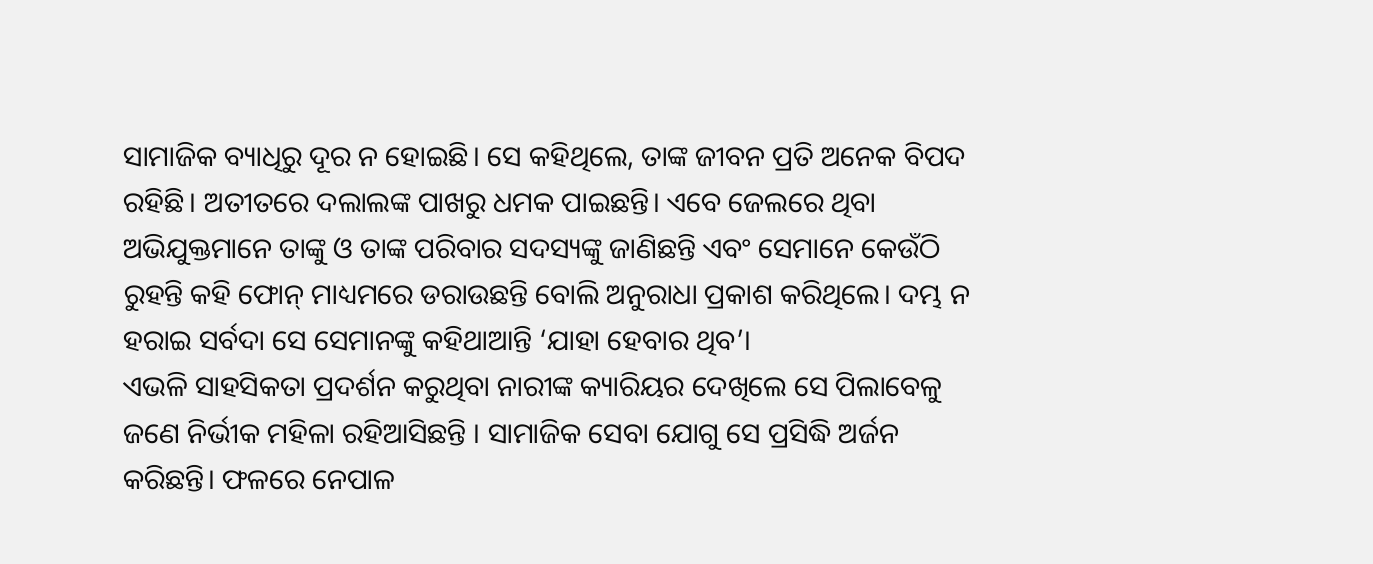ସାମାଜିକ ବ୍ୟାଧିରୁ ଦୂର ନ ହୋଇଛି। ସେ କହିଥିଲେ, ତାଙ୍କ ଜୀବନ ପ୍ରତି ଅନେକ ବିପଦ ରହିଛି। ଅତୀତରେ ଦଲାଲଙ୍କ ପାଖରୁ ଧମକ ପାଇଛନ୍ତି। ଏବେ ଜେଲରେ ଥିବା ଅଭିଯୁକ୍ତମାନେ ତାଙ୍କୁ ଓ ତାଙ୍କ ପରିବାର ସଦସ୍ୟଙ୍କୁ ଜାଣିଛନ୍ତି ଏବଂ ସେମାନେ କେଉଁଠି ରୁହନ୍ତି କହି ଫୋନ୍‌ ମାଧ୍ୟମରେ ଡରାଉଛନ୍ତି ବୋଲି ଅନୁରାଧା ପ୍ରକାଶ କରିଥିଲେ। ଦମ୍ଭ ନ ହରାଇ ସର୍ବଦା ସେ ସେମାନଙ୍କୁ କହିଥାଆନ୍ତି ‘ଯାହା ହେବାର ଥିବ’।
ଏଭଳି ସାହସିକତା ପ୍ରଦର୍ଶନ କରୁଥିବା ନାରୀଙ୍କ କ୍ୟାରିୟର ଦେଖିଲେ ସେ ପିଲାବେଳୁ ଜଣେ ନିର୍ଭୀକ ମହିଳା ରହିଆସିଛନ୍ତି । ସାମାଜିକ ସେବା ଯୋଗୁ ସେ ପ୍ରସିଦ୍ଧି ଅର୍ଜନ କରିଛନ୍ତି। ଫଳରେ ନେପାଳ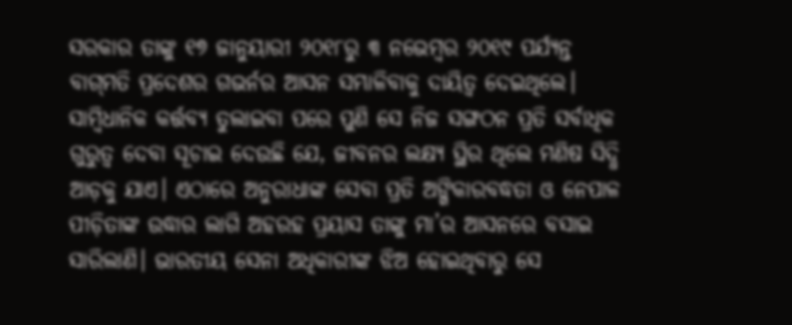ସରକାର ତାଙ୍କୁ ୧୭ ଜାନୁୟାରୀ ୨୦୧୮ରୁ ୩ ନଭେମ୍ବର ୨୦୧୯ ପର୍ଯ୍ୟନ୍ତ ବାଗ୍‌ମତି ପ୍ରଦେଶର ଗଭର୍ନର ଆସନ ସମ୍ଭାଳିବାକୁ ଦାୟିତ୍ୱ ଦେଇଥିଲେ। ସାମ୍ବିଧାନିକ କର୍ତ୍ତବ୍ୟ ତୁଲାଇବା ପରେ ପୁଣି ସେ ନିଜ ସଙ୍ଗଠନ ପ୍ରତି ସର୍ବାଧିକ ଗୁରୁତ୍ୱ ଦେବା ସୂଚାଇ ଦେଉଛି ଯେ, ଜୀବନର ଲକ୍ଷ୍ୟ ସ୍ଥିର ଥିଲେ ମଣିଷ ସିଦ୍ଧି ଆଡ଼କୁ ଯାଏ। ଏଠାରେ ଅନୁରାଧାଙ୍କ ସେବା ପ୍ରତି ଅଙ୍ଗିକାରବଦ୍ଧତା ଓ ନେପାଳ ପୀଡ଼ିତାଙ୍କ ଉଦ୍ଧାର ଲାଗି ଅହରହ ପ୍ରୟାସ ତାଙ୍କୁ ମା’ର ଆସନରେ ବସାଇ ସାରିଲାଣି। ଭାରତୀୟ ସେନା ଅଧିକାରୀଙ୍କ ଝିଅ ହୋଇଥିବାରୁ ସେ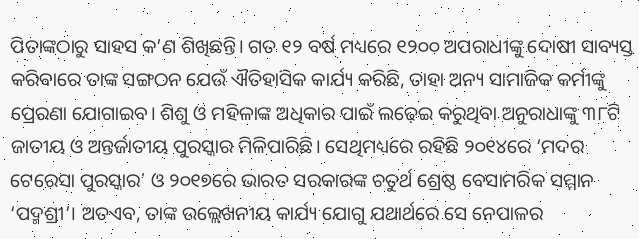ପିତାଙ୍କଠାରୁ ସାହସ କ’ଣ ଶିଖିଛନ୍ତି। ଗତ ୧୨ ବର୍ଷ ମଧ୍ୟରେ ୧୨୦୦ ଅପରାଧୀଙ୍କୁ ଦୋଷୀ ସାବ୍ୟସ୍ତ କରିବାରେ ତାଙ୍କ ସଙ୍ଗଠନ ଯେଉଁ ଐତିହାସିକ କାର୍ଯ୍ୟ କରିଛି, ତାହା ଅନ୍ୟ ସାମାଜିକ କର୍ମୀଙ୍କୁ ପ୍ରେରଣା ଯୋଗାଇବ। ଶିଶୁ ଓ ମହିଳାଙ୍କ ଅଧିକାର ପାଇଁ ଲଢ଼େଇ କରୁଥିବା ଅନୁରାଧାଙ୍କୁ ୩୮ଟି ଜାତୀୟ ଓ ଅନ୍ତର୍ଜାତୀୟ ପୁରସ୍କାର ମିଳିପାରିଛି। ସେଥିମଧ୍ୟରେ ରହିଛି ୨୦୧୪ରେ ‘ମଦର ଟେରେସା ପୁରସ୍କାର’ ଓ ୨୦୧୭ରେ ଭାରତ ସରକାରଙ୍କ ଚତୁର୍ଥ ଶ୍ରେଷ୍ଠ ବେସାମରିକ ସମ୍ମାନ ‘ପଦ୍ମଶ୍ରୀ’। ଅତଏବ, ତାଙ୍କ ଉଲ୍ଲେଖନୀୟ କାର୍ଯ୍ୟ ଯୋଗୁ ଯଥାର୍ଥରେ ସେ ନେପାଳର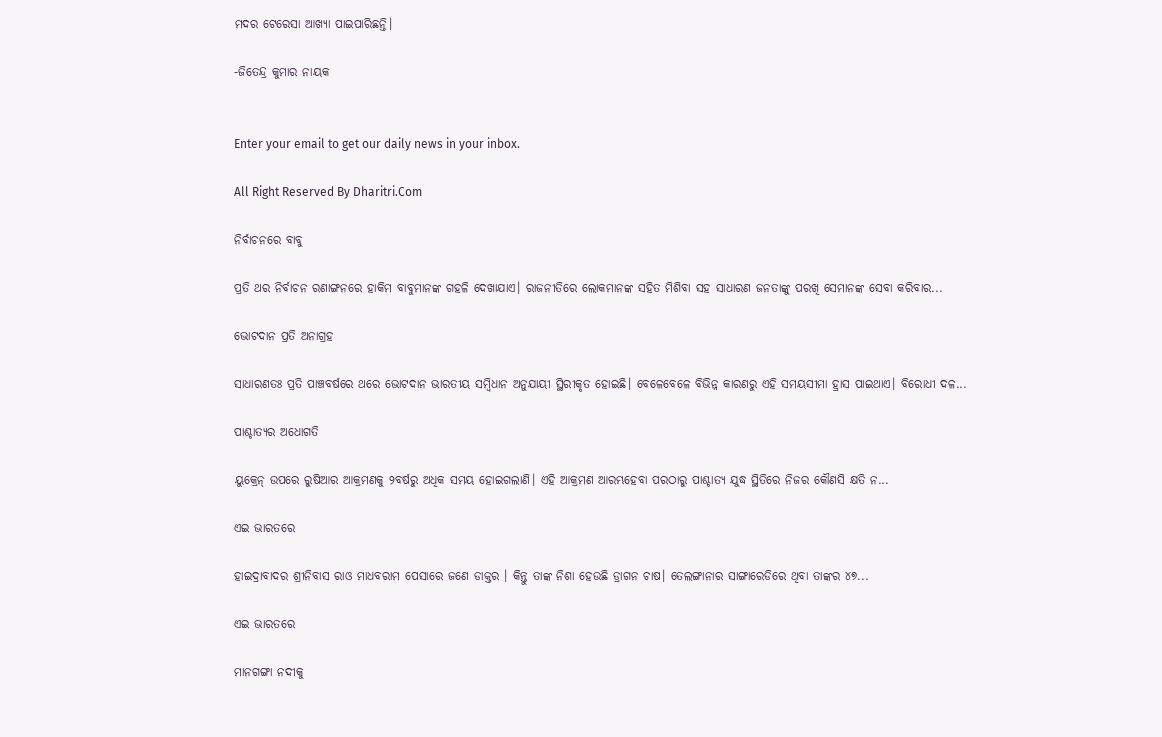ମଦର ଟେରେସା ଆଖ୍ୟା ପାଇପାରିଛନ୍ତି।

-ଜିତେନ୍ଦ୍ର କୁମାର ନାୟକ


Enter your email to get our daily news in your inbox.

All Right Reserved By Dharitri.Com

ନିର୍ବାଚନରେ ବାବୁ

ପ୍ରତି ଥର ନିର୍ବାଚନ ରଣାଙ୍ଗନରେ ହାକିମ ବାବୁମାନଙ୍କ ଗହଳି ଦେଖାଯାଏ। ରାଜନୀତିରେ ଲୋକମାନଙ୍କ ସହିତ ମିଶିବା ସହ ସାଧାରଣ ଜନତାଙ୍କୁ ପରଖି ସେମାନଙ୍କ ସେବା କରିବାର...

ଭୋଟଦାନ ପ୍ରତି ଅନାଗ୍ରହ

ସାଧାରଣତଃ ପ୍ରତି ପାଞ୍ଚବର୍ଷରେ ଥରେ ଭୋଟଦାନ ଭାରତୀୟ ସମ୍ବିଧାନ ଅନୁଯାୟୀ ସ୍ଥିରୀକୃତ ହୋଇଛି। ବେଳେବେଳେ ବିଭିନ୍ନ କାରଣରୁ ଏହି ସମୟସୀମା ହ୍ରାସ ପାଇଥାଏ। ବିରୋଧୀ ଦଳ...

ପାଶ୍ଚାତ୍ୟର ଅଧୋଗତି

ୟୁକ୍ରେନ୍‌ ଉପରେ ରୁଷିଆର ଆକ୍ରମଣକୁ ୨ବର୍ଷରୁ ଅଧିକ ସମୟ ହୋଇଗଲାଣି। ଏହି ଆକ୍ରମଣ ଆରମ୍ଭହେବା ପରଠାରୁ ପାଶ୍ଚାତ୍ୟ ଯୁଦ୍ଧ ସ୍ଥିତିରେ ନିଜର କୌଣସି କ୍ଷତି ନ...

ଏଇ ଭାରତରେ

ହାଇଦ୍ରାବାଦର ଶ୍ରୀନିବାସ ରାଓ ମାଧବରାମ ପେସାରେ ଜଣେ ଡାକ୍ତର । କିନ୍ତୁ ତାଙ୍କ ନିଶା ହେଉଛି ଡ୍ରାଗନ ଚାଷ। ତେଲଙ୍ଗାନାର ସାଙ୍ଗାରେଡିରେ ଥିବା ତାଙ୍କର ୪୭...

ଏଇ ଭାରତରେ

ମାନଗଙ୍ଗା ନଦୀକୁ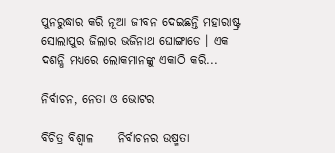ପୁନରୁଦ୍ଧାର କରି ନୂଆ ଜୀବନ ଦେଇଛନ୍ତି ମହାରାଷ୍ଟ୍ର ସୋଲାପୁର ଜିଲାର ଭଜିନାଥ ଘୋଙ୍ଗାଡେ । ଏକ ଦଶନ୍ଧି ମଧ୍ୟରେ ଲୋକମାନଙ୍କୁ ଏକାଠି କରି...

ନିର୍ବାଚନ, ନେତା ଓ ଭୋଟର

ବିଚିତ୍ର ବିଶ୍ୱାଳ     ନିର୍ବାଚନର ଉଷ୍ମତା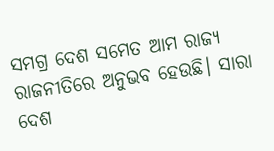ସମଗ୍ର ଦେଶ ସମେତ ଆମ ରାଜ୍ୟ ରାଜନୀତିରେ ଅନୁଭବ ହେଉଛି। ସାରା ଦେଶ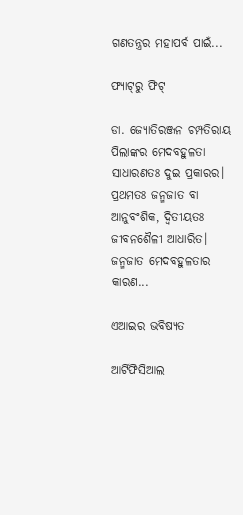ଗଣତନ୍ତ୍ରର ମହାପର୍ବ ପାଇଁ...

ଫ୍ୟାଟ୍‌ରୁ ଫିଟ୍‌

ଡା. ଜ୍ୟୋତିରଞ୍ଜନ ଚମ୍ପତିରାୟ   ପିଲାଙ୍କର ମେଦବହୁଳତା ସାଧାରଣତଃ ଦୁଇ ପ୍ରକାରର। ପ୍ରଥମତଃ ଜନ୍ମଜାତ ବା ଆନୁବଂଶିକ, ଦ୍ୱିତୀୟତଃ ଜୀବନଶୈଳୀ ଆଧାରିତ। ଜନ୍ମଜାତ ମେଦବହୁଳତାର କାରଣ...

ଏଆଇର ଭବିଷ୍ୟତ

ଆର୍ଟିଫିସିଆଲ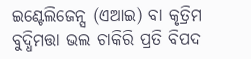ଇଣ୍ଟେଲିଜେନ୍ସ (ଏଆଇ) ବା କୃତ୍ରିମ ବୁଦ୍ଧିମତ୍ତା ଭଲ ଚାକିରି ପ୍ରତି ବିପଦ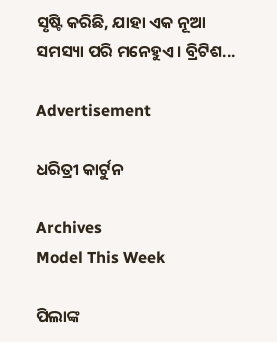ସୃଷ୍ଟି କରିଛି, ଯାହା ଏକ ନୂଆ ସମସ୍ୟା ପରି ମନେହୁଏ। ବ୍ରିଟିଶ...

Advertisement

ଧରିତ୍ରୀ କାର୍ଟୁନ

Archives
Model This Week

ପିଲାଙ୍କ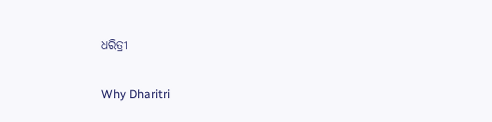ଧରିତ୍ରୀ

Why Dharitri